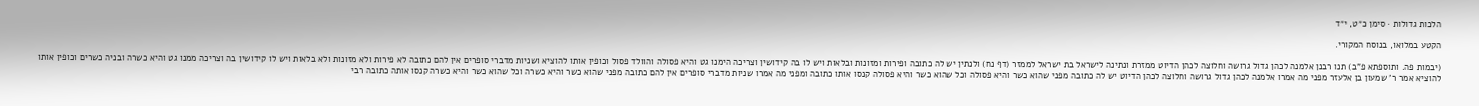הלכות גדולות · סימן כ״ט, י״ד

הקטע במלואו, בנוסח המקורי.

(יבמות פה. ותוספתא פ"ב) תנו רבנן אלמנה לכהן גדול גרושה וחלוצה לכהן הדיוט ממזרת ונתינה לישראל בת ישראל לממזר (דף נח) ולנתין יש לה כתובה ופירות ומזונות ובלאות ויש לו בה קידושין וצריכה הימנו גט והיא פסולה והוולד פסול וכופין אותו להוציא ושניות מדברי סופרים אין להם כתובה לא פירות ולא מזונות ולא בלאות ויש לו קידושין בה וצריכה ממנו גט והיא כשרה ובניה כשרים וכופין אותו להוציא אמר ר' שמעון בן אלעזר מפני מה אמרו אלמנה לכהן גדול גרושה וחלוצה לכהן הדיוט יש לה כתובה מפני שהוא כשר והיא פסולה וכל שהוא כשר והיא פסולה קנסו אותו כתובה ומפני מה אמרו שניות מדברי סופרים אין להם כתובה מפני שהוא כשר והיא כשרה וכל שהוא כשר והיא כשרה קנסו אותה כתובה רבי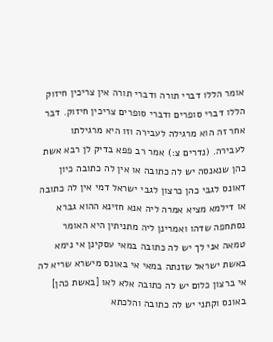אומר הללו דברי תורה ודברי תורה אין צריכין חיזוק הללו דברי סופרים ודברי סופרים צריכין חיזוק. דבר אחר זה הוא מרגילה לעבירה וזו היא מרגילתו לעבירה. (נדרים צ:) אמר רב פפא בדיק לן רבא אשת כהן שנאנסה יש לה כתובה או אין לה כתובה כיון דאונס לגבי כהן כרצון לגבי ישראל דמי אין לה כתובה או דילמא מציא אמרה ליה אנא חזינא ההוא גברא נסתחפה שדהו ואמרינן ליה מתניתין היא האומר טמאה אני לך יש לה כתובה במאי עסקינן אי נימא באשת ישראל שזנתה במאי אי באונס מישרא שריא לה אי ברצון כלום יש לה כתובה אלא לאו [באשת כהן] באונס וקתני יש לה כתובה והלכתא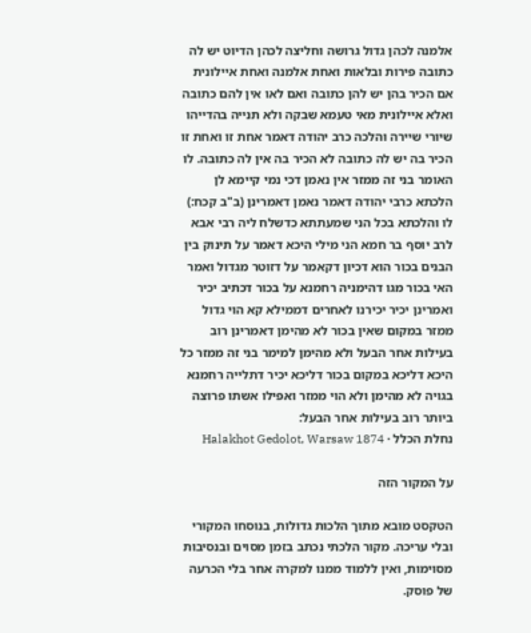אלמנה לכהן גדול גרושה וחליצה לכהן הדיוט יש לה כתובה פירות ובלאות ואחת אלמנה ואחת איילונית אם הכיר בהן יש להן כתובה ואם לאו אין להם כתובה ואלא איילונית מאי טעמא שבקה ולא תנייה בהדייהו שיורי שיירה והלכה כרב יהודה דאמר אחת זו ואחת זו הכיר בה יש לה כתובה לא הכיר בה אין לה כתובה. לו האומר בני זה ממזר אין נאמן דכי נמי קיימא לן הלכתא כרבי יהודה דאמר נאמן דאמרינן (ב"ב קכח:) לו והלכתא בכל הני שמעתתא כדשלח ליה רבי אבא לרב יוסף בר חמא הני מילי היכא דאמר על תינוק בין הבנים בכור הוא דכיון דקאמר על דזוטר מגדול ואמר האי בכור מגו דהימניה רחמנא על בכור דכתיב יכיר ואמרינן יכיר יכירנו לאחרים דממילא קא הוי גדול ממזר במקום שאין בכור לא מהימן דאמרינן רוב בעילות אחר הבעל ולא מהימן למימר בני זה ממזר כל היכא דליכא במקום בכור דליכא יכיר דתלייה רחמנא בגויה לא מהימן ולא הוי ממזר ואפילו אשתו פרוצה ביותר רוב בעילות אחר הבעל:
נחלת הכלל · Halakhot Gedolot, Warsaw 1874

על המקור הזה

הטקסט מובא מתוך הלכות גדולות, בנוסחו המקורי ובלי עריכה. מקור הלכתי נכתב בזמן מסוים ובנסיבות מסוימות, ואין ללמוד ממנו למקרה אחר בלי הכרעה של פוסק.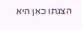הצגתו כאן היא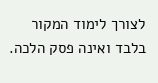לצורך לימוד המקור בלבד ואינה פסק הלכה.